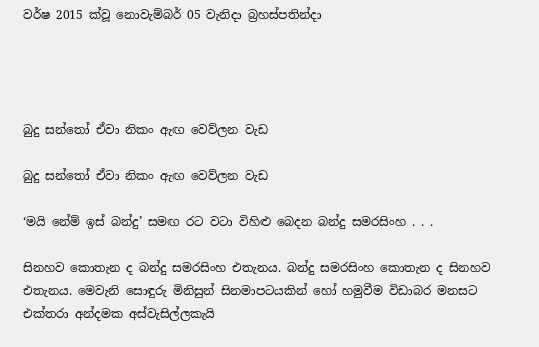වර්ෂ 2015 ක්වූ නොවැම්බර් 05 වැනිදා බ්‍රහස්පතින්දා




බුදු සන්තෝ ඒවා නිකං ඇඟ වෙව්ලන වැඩ

බුදු සන්තෝ ඒවා නිකං ඇඟ වෙව්ලන වැඩ

‘මයි නේම් ඉස් බන්දු’ සමඟ රට වටා විහිළු බෙදන බන්දු සමරසිංහ . . .

සිනහව කොතැන ද බන්දු සමරසිංහ එතැනය. බන්දු සමරසිංහ කොතැන ද සිනහව එතැනය. මෙවැනි සොඳුරු මිනිසුන් සිනමාපටයකින් හෝ හමුවීම විඩාබර මනසට එක්තරා අන්දමක අස්වැසිල්ලකැයි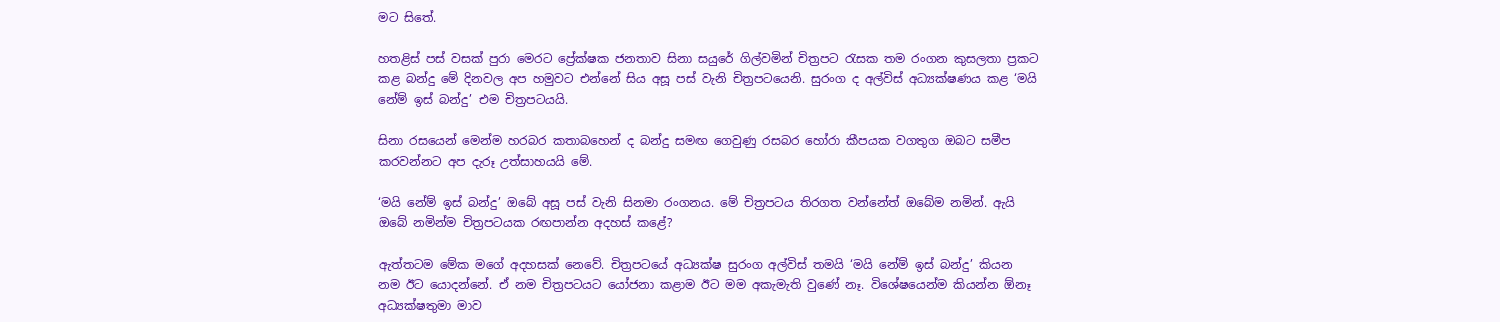මට සිතේ.

හතළිස් පස් වසක් පුරා මෙරට ප්‍රේක්ෂක ජනතාව සිනා සයුරේ ගිල්වමින් චිත්‍රපට රැසක තම රංගන කුසලතා ප්‍රකට කළ බන්දු මේ දිනවල අප හමුවට එන්නේ සිය අසූ පස් වැනි චිත්‍රපටයෙනි. සුරංග ද අල්විස් අධ්‍යක්ෂණය කළ ‘මයි නේම් ඉස් බන්දු’ එම චිත්‍රපටයයි.

සිනා රසයෙන් මෙන්ම හරබර කතාබහෙන් ද බන්දු සමඟ ගෙවුණු රසබර හෝරා කීපයක වගතුග ඔබට සමීප කරවන්නට අප දැරූ උත්සාහයයි මේ.

‘මයි නේම් ඉස් බන්දු’ ඔබේ අසූ පස් වැනි සිනමා රංගනය. මේ චිත්‍රපටය තිරගත වන්නේත් ඔබේම නමින්. ඇයි ඔබේ නමින්ම චිත්‍රපටයක රඟපාන්න අදහස් කළේ?

ඇත්තටම මේක මගේ අදහසක් නෙවේ. චිත්‍රපටයේ අධ්‍යක්ෂ සුරංග අල්විස් තමයි ‘මයි නේම් ඉස් බන්දු’ කියන නම ඊට යොදන්නේ. ඒ නම චිත්‍රපටයට යෝජනා කළාම ඊට මම අකැමැති වුණේ නෑ. විශේෂයෙන්ම කියන්න ඕනෑ අධ්‍යක්ෂතුමා මාව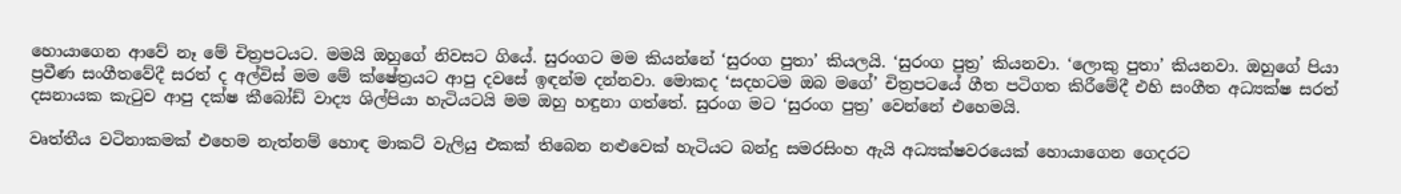හොයාගෙන ආවේ නෑ මේ චිත්‍රපටයට. මමයි ඔහුගේ නිවසට ගියේ. සුරංගට මම කියන්නේ ‘සුරංග පුතා’ කියලයි. ‘සුරංග පුත්‍ර’ කියනවා. ‘ලොකු පුතා’ කියනවා. ඔහුගේ පියා ප්‍රවීණ සංගීතවේදී සරත් ද අල්විස් මම මේ ක්ෂේත්‍රයට ආපු දවසේ ඉඳන්ම දන්නවා. මොකද ‘සදහටම ඔබ මගේ’ චිත්‍රපටයේ ගීත පටිගත කිරීමේදී එහි සංගීත අධ්‍යක්ෂ සරත් දසනායක කැටුව ආපු දක්ෂ කීබෝඩ් වාද්‍ය ශිල්පියා හැටියටයි මම ඔහු හඳුනා ගත්තේ. සුරංග මට ‘සුරංග පුත්‍ර’ වෙන්නේ එහෙමයි.

වෘත්තීය වටිනාකමක් එහෙම නැත්නම් හොඳ මාකට් වැලියු එකක් තිබෙන නළුවෙක් හැටියට බන්දු සමරසිංහ ඇයි අධ්‍යක්ෂවරයෙක් හොයාගෙන ගෙදරට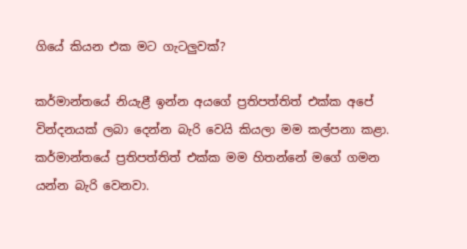ගියේ කියන එක මට ගැටලුවක්?

කර්මාන්තයේ නියැළී ඉන්න අයගේ ප්‍රතිපත්තිත් එක්ක අපේ වින්දනයක් ලබා දෙන්න බැරි වෙයි කියලා මම කල්පනා කළා. කර්මාන්තයේ ප්‍රතිපත්තිත් එක්ක මම හිතන්නේ මගේ ගමන යන්න බැරි වෙනවා.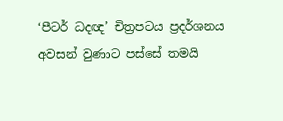‘පීටර් ධදඥ’ චිත්‍රපටය ප්‍රදර්ශනය අවසන් වුණාට පස්සේ තමයි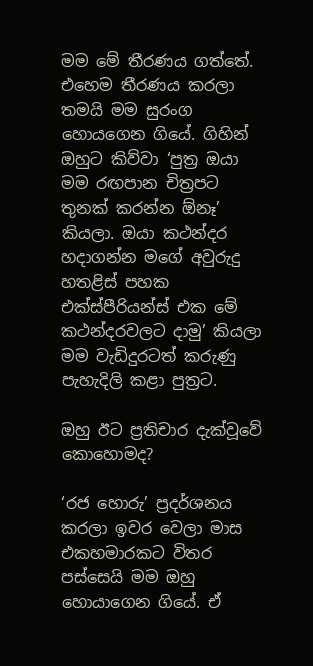මම මේ තීරණය ගත්තේ. එහෙම තීරණය කරලා තමයි මම සුරංග හොයගෙන ගියේ. ගිහින් ඔහුට කිව්වා ‘පුත්‍ර ඔයා මම රඟපාන චිත්‍රපට තුනක් කරන්න ඕනෑ’ කියලා. ඔයා කථන්දර හදාගන්න මගේ අවුරුදු හතළිස් පහක එක්ස්පීරියන්ස් එක මේ කථන්දරවලට දාමු’ කියලා මම වැඩිදුරටත් කරුණු පැහැදිලි කළා පුත්‍රට.

ඔහු ඊට ප්‍රතිචාර දැක්වූවේ කොහොමද?

‘රජ හොරු’ ප්‍රදර්ශනය කරලා ඉවර වෙලා මාස එකහමාරකට විතර පස්සෙයි මම ඔහු හොයාගෙන ගියේ. ඒ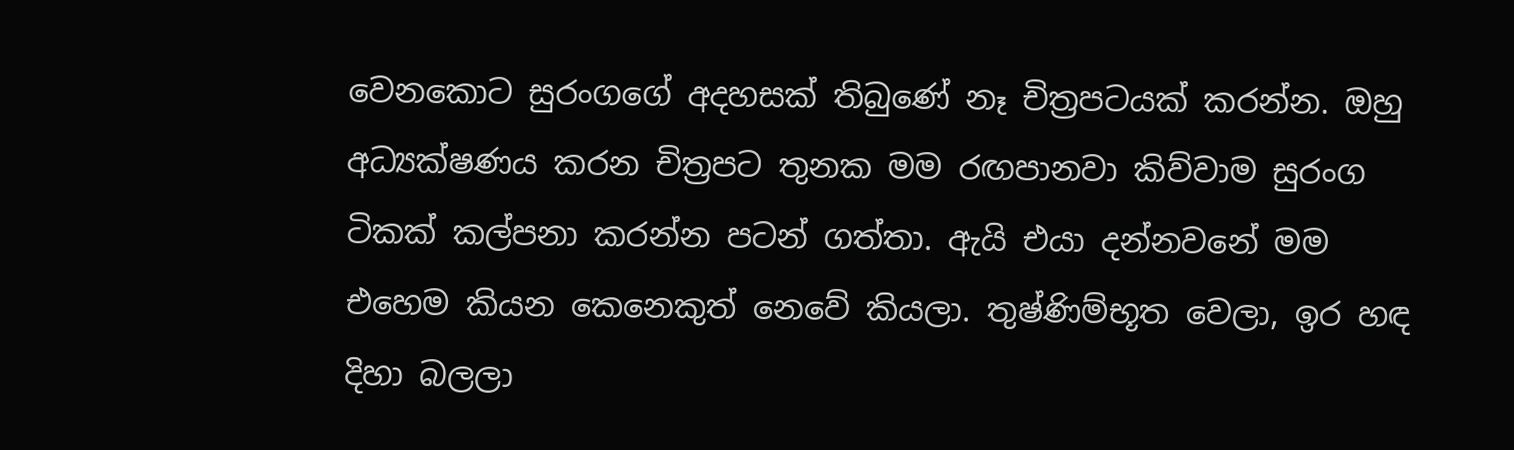වෙනකොට සුරංගගේ අදහසක් තිබුණේ නෑ චිත්‍රපටයක් කරන්න. ඔහු අධ්‍යක්ෂණය කරන චිත්‍රපට තුනක මම රඟපානවා කිව්වාම සුරංග ටිකක් කල්පනා කරන්න පටන් ගත්තා. ඇයි එයා දන්නවනේ මම එහෙම කියන කෙනෙකුත් නෙවේ කියලා. තුෂ්ණිම්භූත වෙලා, ඉර හඳ දිහා බලලා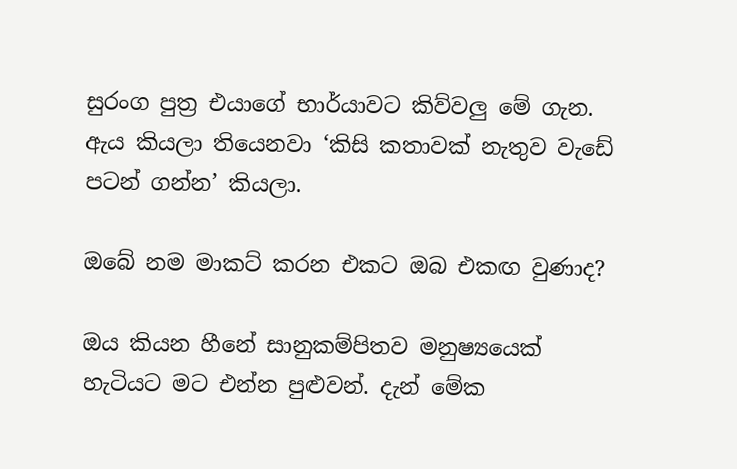සුරංග පුත්‍ර එයාගේ භාර්යාවට කිව්වලු මේ ගැන. ඇය කියලා තියෙනවා ‘කිසි කතාවක් නැතුව වැඩේ පටන් ගන්න’ කියලා.

ඔබේ නම මාකට් කරන එකට ඔබ එකඟ වුණාද?

ඔය කියන හීනේ සානුකම්පිතව මනුෂ්‍යයෙක් හැටියට මට එන්න පුළුවන්. දැන් මේක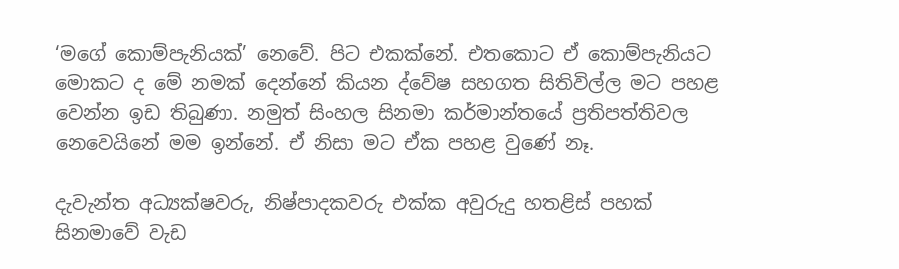‘මගේ කොම්පැනියක්’ නෙවේ. පිට එකක්නේ. එතකොට ඒ කොම්පැනියට මොකට ද මේ නමක් දෙන්නේ කියන ද්වේෂ සහගත සිතිවිල්ල මට පහළ වෙන්න ඉඩ තිබුණා. නමුත් සිංහල සිනමා කර්මාන්තයේ ප්‍රතිපත්තිවල නෙවෙයිනේ මම ඉන්නේ. ඒ නිසා මට ඒක පහළ වුණේ නෑ.

දැවැන්ත අධ්‍යක්ෂවරු, නිෂ්පාදකවරු එක්ක අවුරුදු හතළිස් පහක් සිනමාවේ වැඩ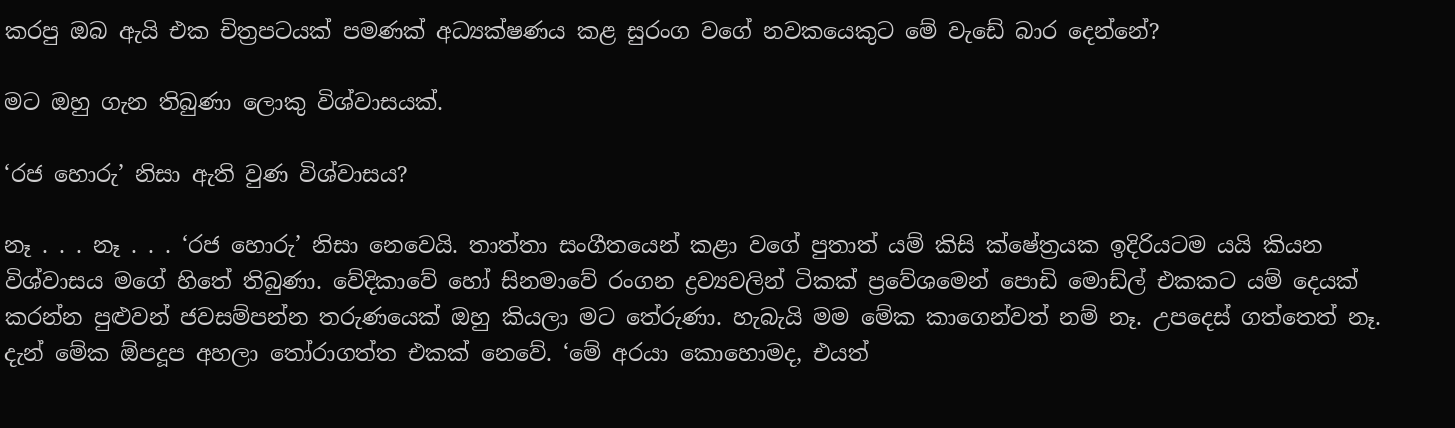කරපු ඔබ ඇයි එක චිත්‍රපටයක් පමණක් අධ්‍යක්ෂණය කළ සුරංග වගේ නවකයෙකුට මේ වැඩේ බාර දෙන්නේ?

මට ඔහු ගැන තිබුණා ලොකු විශ්වාසයක්.

‘රජ හොරු’ නිසා ඇති වුණ විශ්වාසය?

නෑ . . . නෑ . . . ‘රජ හොරු’ නිසා නෙවෙයි. තාත්තා සංගීතයෙන් කළා වගේ පුතාත් යම් කිසි ක්ෂේත්‍රයක ඉදිරියටම යයි කියන විශ්වාසය මගේ හිතේ තිබුණා. වේදිකාවේ හෝ සිනමාවේ රංගන ද්‍රව්‍යවලින් ටිකක් ප්‍රවේශමෙන් පොඩි මොඩ්ල් එකකට යම් දෙයක් කරන්න පුළුවන් ජවසම්පන්න තරුණයෙක් ඔහු කියලා මට තේරුණා. හැබැයි මම මේක කාගෙන්වත් නම් නෑ. උපදෙස් ගත්තෙත් නෑ. දැන් මේක ඕපදූප අහලා තෝරාගත්ත එකක් නෙවේ. ‘මේ අරයා කොහොමද, එයත්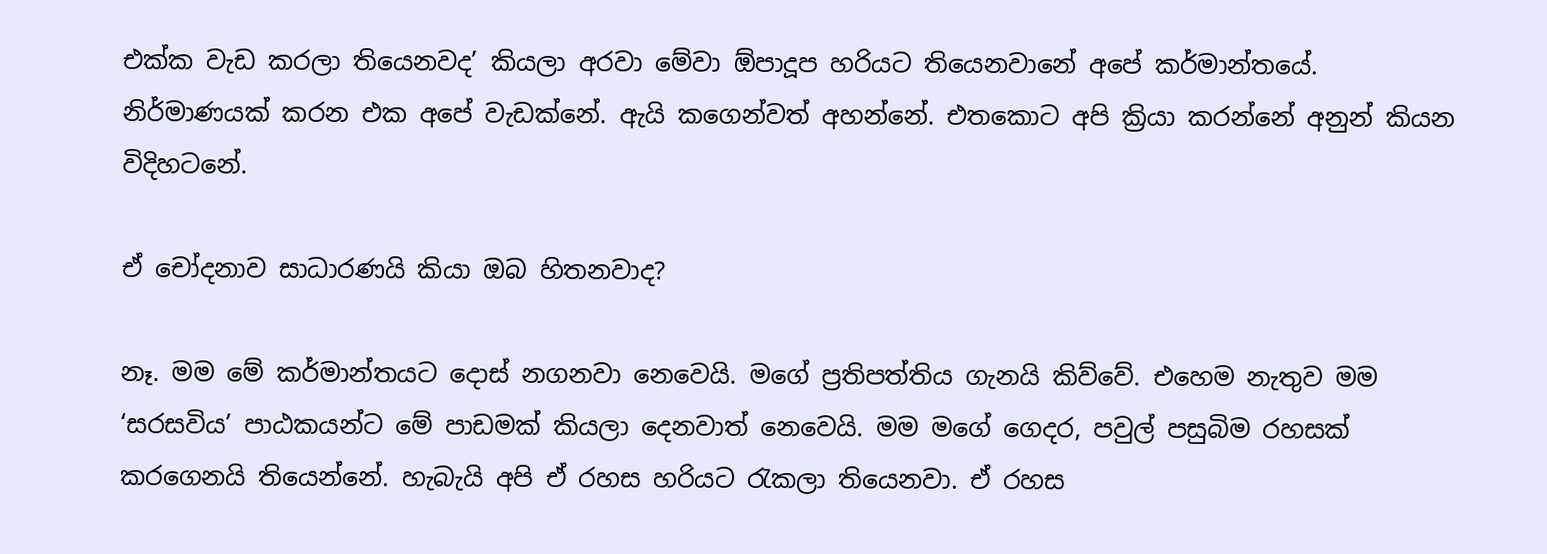එක්ක වැඩ කරලා තියෙනවද’ කියලා අරවා මේවා ඕපාදූප හරියට තියෙනවානේ අපේ කර්මාන්තයේ. නිර්මාණයක් කරන එක අපේ වැඩක්නේ. ඇයි කගෙන්වත් අහන්නේ. එතකොට අපි ක්‍රියා කරන්නේ අනුන් කියන විදිහටනේ.

ඒ චෝදනාව සාධාරණයි කියා ඔබ හිතනවාද?

නෑ. මම මේ කර්මාන්තයට දොස් නගනවා නෙවෙයි. මගේ ප්‍රතිපත්තිය ගැනයි කිව්වේ. එහෙම නැතුව මම ‘සරසවිය’ පාඨකයන්ට මේ පාඩමක් කියලා දෙනවාත් නෙවෙයි. මම මගේ ගෙදර, පවුල් පසුබිම රහසක් කරගෙනයි තියෙන්නේ. හැබැයි අපි ඒ රහස හරියට රැකලා තියෙනවා. ඒ රහස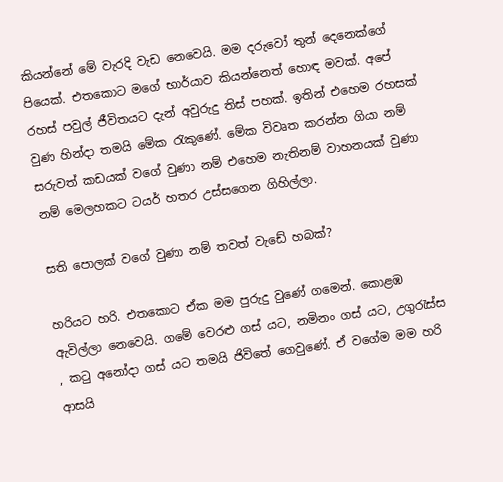කියන්නේ මේ වැරදි වැඩ නෙවෙයි. මම දරුවෝ තුන් දෙනෙක්ගේ පියෙක්. එතකොට මගේ භාර්යාව කියන්නෙත් හොඳ මවක්. අපේ රහස් පවුල් ජීවිතයට දැන් අවුරුදු තිස් පහක්. ඉතින් එහෙම රහසක් වුණ හින්දා තමයි මේක රැකුණේ. මේක විවෘත කරන්න ගියා නම් සරුවත් කඩයක් වගේ වුණා නම් එහෙම නැතිනම් වාහනයක් වුණා නම් මෙලහකට ටයර් හතර උස්සගෙන ගිහිල්ලා.

සති පොලක් වගේ වුණා නම් තවත් වැඩේ හබක්?

හරියට හරි. එතකොට ඒක මම පුරුදු වුණේ ගමෙන්. කොළඹ ඇවිල්ලා නෙවෙයි. ගමේ වෙරළු ගස් යට, නමිනං ගස් යට, උගුරැස්ස , කටු අනෝදා ගස් යට තමයි ජිවිතේ ගෙවුණේ. ඒ වගේම මම හරි ආසයි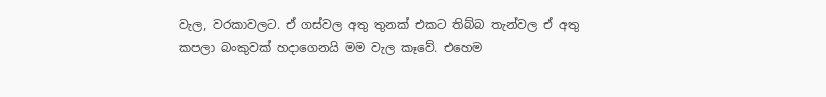වැල, වරකාවලට. ඒ ගස්වල අතු තුනක් එකට තිබ්බ තැන්වල ඒ අතු කපලා බංකුවක් හදාගෙනයි මම වැල කෑවේ. එහෙම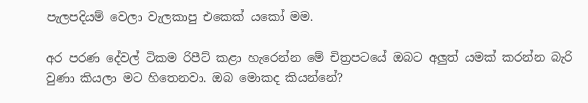පැලපදියම් වෙලා වැලකාපු එකෙක් යකෝ මම.

අර පරණ දේවල් ටිකම රිපීට් කළා හැරෙන්න මේ චිත්‍රපටයේ ඔබට අලුත් යමක් කරන්න බැරි වුණා කියලා මට හිතෙනවා. ඔබ මොකද කියන්නේ?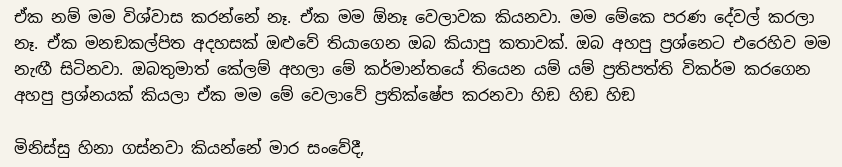ඒක නම් මම විශ්වාස කරන්නේ නෑ. ඒක මම ඕනෑ වෙලාවක කියනවා. මම මේකෙ පරණ දේවල් කරලා නෑ. ඒක මනඞකල්පිත අදහසක් ඔළුවේ තියාගෙන ඔබ කියාපු කතාවක්. ඔබ අහපු ප්‍රශ්නෙට එරෙහිව මම නැඟී සිටිනවා. ඔබතුමාත් කේලම් අහලා මේ කර්මාන්තයේ තියෙන යම් යම් ප්‍රතිපත්ති විකර්ම කරගෙන අහපු ප්‍රශ්නයක් කියලා ඒක මම මේ වෙලාවේ ප්‍රතික්ෂේප කරනවා හිඞ හිඞ හිඞ

මිනිස්සු හිනා ගස්නවා කියන්නේ මාර සංවේදී,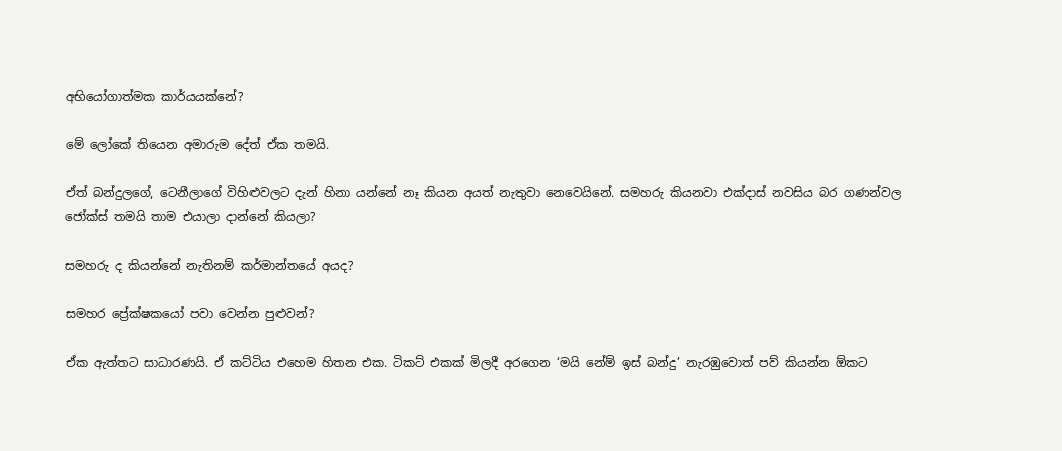අභියෝගාත්මක කාර්යයක්නේ?

මේ ලෝකේ තියෙන අමාරුම දේත් ඒක තමයි.

ඒත් බන්දුලගේ, ටෙනීලාගේ විහිළුවලට දැන් හිනා යන්නේ නෑ කියන අයත් නැතුවා නෙවෙයිනේ. සමහරු කියනවා එක්දාස් නවසිය බර ගණන්වල ජෝක්ස් තමයි තාම එයාලා දාන්නේ කියලා?

සමහරු ද කියන්නේ නැතිනම් කර්මාන්තයේ අයද?

සමහර ප්‍රේක්ෂකයෝ පවා වෙන්න පුළුවන්?

ඒක ඇත්තට සාධාරණයි. ඒ කට්ටිය එහෙම හිතන එක. ටිකට් එකක් මිලදී අරගෙන ‘මයි නේම් ඉස් බන්දු’ නැරඹුවොත් පව් කියන්න ඕකට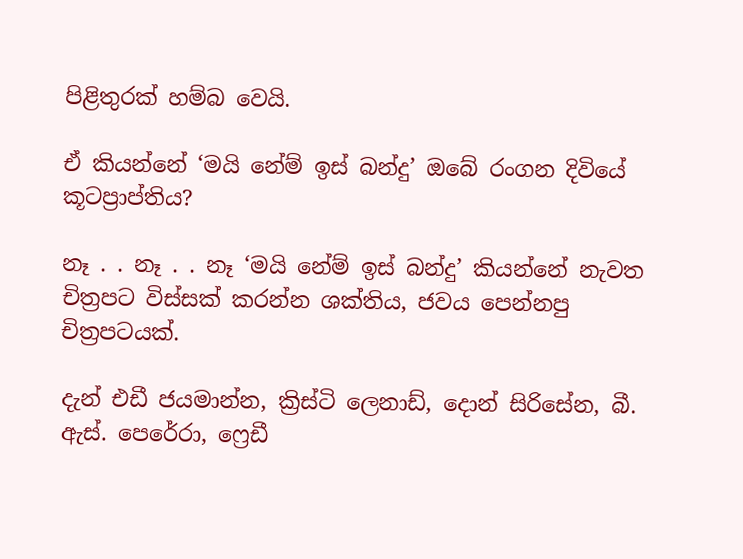පිළිතුරක් හම්බ වෙයි.

ඒ කියන්නේ ‘මයි නේම් ඉස් බන්දු’ ඔබේ රංගන දිවියේ කූටප්‍රාප්තිය?

නෑ . . නෑ . . නෑ ‘මයි නේම් ඉස් බන්දු’ කියන්නේ නැවත චිත්‍රපට විස්සක් කරන්න ශක්තිය, ජවය පෙන්නපු චිත්‍රපටයක්.

දැන් එඩී ජයමාන්න, ක්‍රිස්ටි ලෙනාඩ්, දොන් සිරිසේන, බී. ඇස්. පෙරේරා, ෆ්‍රෙඩී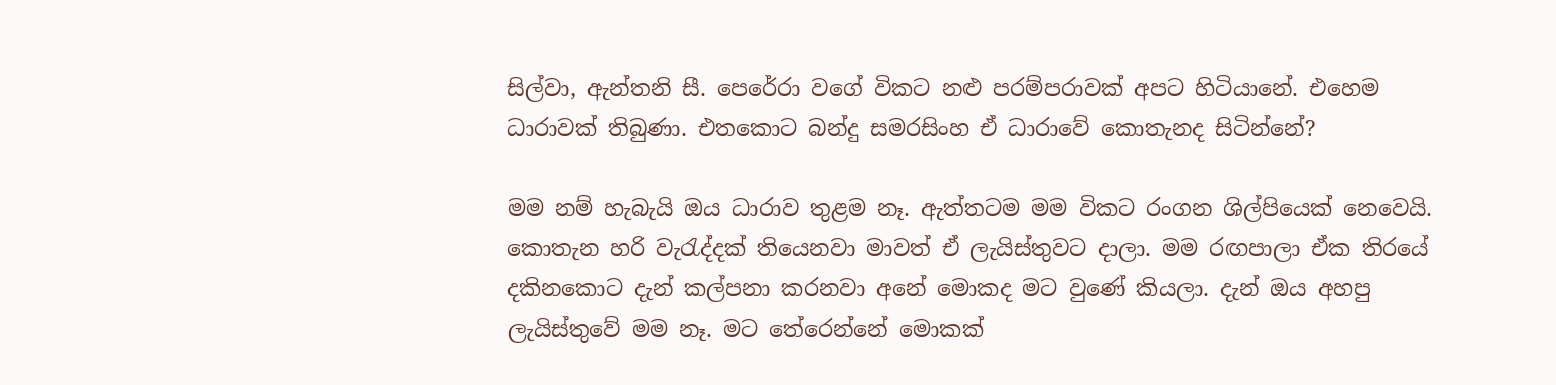සිල්වා, ඇන්තනි සී. පෙරේරා වගේ විකට නළු පරම්පරාවක් අපට හිටියානේ. එහෙම ධාරාවක් තිබුණා. එතකොට බන්දු සමරසිංහ ඒ ධාරාවේ කොතැනද සිටින්නේ?

මම නම් හැබැයි ඔය ධාරාව තුළම නෑ. ඇත්තටම මම විකට රංගන ශිල්පියෙක් නෙවෙයි. කොතැන හරි වැරැද්දක් තියෙනවා මාවත් ඒ ලැයිස්තුවට දාලා. මම රඟපාලා ඒක තිරයේ දකිනකොට දැන් කල්පනා කරනවා අනේ මොකද මට වුණේ කියලා. දැන් ඔය අහපු ලැයිස්තුවේ මම නෑ. මට තේරෙන්නේ මොකක්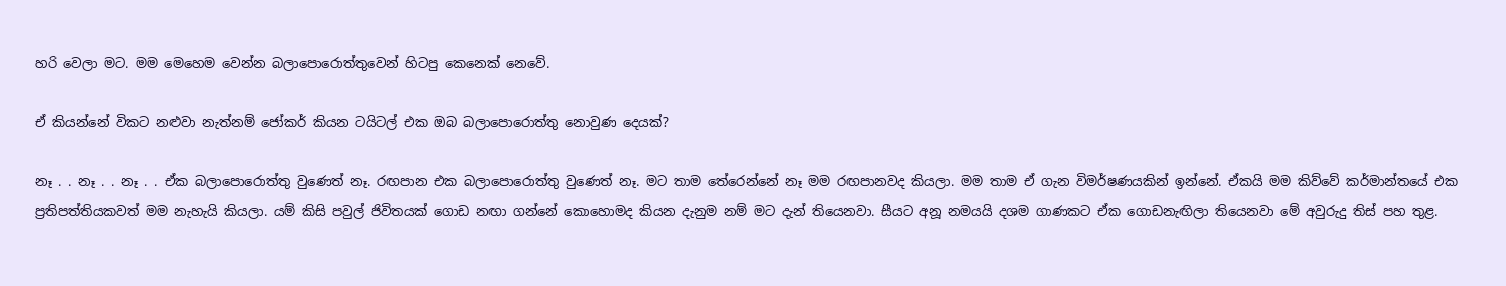හරි වෙලා මට. මම මෙහෙම වෙන්න බලාපොරොත්තුවෙන් හිටපු කෙනෙක් නෙවේ.

ඒ කියන්නේ විකට නළුවා නැත්නම් ජෝකර් කියන ටයිටල් එක ඔබ බලාපොරොත්තු නොවුණ දෙයක්?

නෑ . . නෑ . . නෑ . . ඒක බලාපොරොත්තු වුණෙත් නෑ. රඟපාන එක බලාපොරොත්තු වුණෙත් නෑ. මට තාම තේරෙන්නේ නෑ මම රඟපානවද කියලා. මම තාම ඒ ගැන විමර්ෂණයකින් ඉන්නේ. ඒකයි මම කිව්වේ කර්මාන්තයේ එක ප්‍රතිපත්තියකවත් මම නැහැයි කියලා. යම් කිසි පවුල් ජිවිතයක් ගොඩ නඟා ගන්නේ කොහොමද කියන දැනුම නම් මට දැන් තියෙනවා. සීයට අනූ නමයයි දශම ගාණකට ඒක ගොඩනැඟිලා තියෙනවා මේ අවුරුදු තිස් පහ තුළ.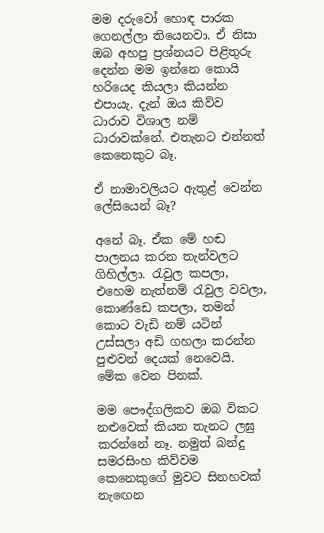මම දරුවෝ හොඳ පාරක ගෙනල්ලා තියෙනවා. ඒ නිසා ඔබ අහපු ප්‍රශ්නයට පිළිතුරු දෙන්න මම ඉන්නෙ කොයි හරියෙද කියලා කියන්න එපායැ. දැන් ඔය කිව්ව ධාරාව විශාල නම් ධාරාවක්නේ. එතැනට එන්නත් කෙනෙකුට බෑ.

ඒ නාමාවලියට ඇතුළ් වෙන්න ලේසියෙන් බෑ?

අනේ බෑ. ඒක මේ හඬ පාලනය කරන තැන්වලට ගිහිල්ලා. රැවුල කපලා, එහෙම නැත්නම් රැවුල වවලා, කොණ්ඩෙ කපලා, තමන් කොට වැඩි නම් යටින් උස්සලා අඩි ගහලා කරන්න පුළුවන් දෙයක් නෙවෙයි. මේක වෙන පිනක්.

මම පෞද්ගලිකව ඔබ විකට නළුවෙක් කියන තැනට ලඝු කරන්නේ නෑ. නමුත් බන්දු සමරසිංහ කිව්වම කෙනෙකුගේ මුවට සිනහවක් නැඟෙන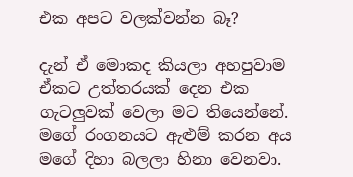එක අපට වලක්වන්න බෑ?

දැන් ඒ මොකද කියලා අහපුවාම ඒකට උත්තරයක් දෙන එක ගැටලුවක් වෙලා මට තියෙන්නේ. මගේ රංගනයට ඇළුම් කරන අය මගේ දිහා බලලා හිනා වෙනවා.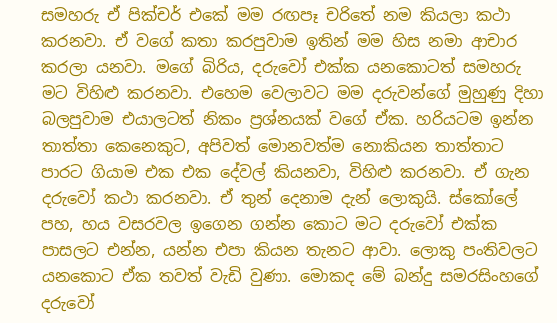සමහරු ඒ පික්චර් එකේ මම රඟපෑ චරිතේ නම කියලා කථා කරනවා. ඒ වගේ කතා කරපුවාම ඉතින් මම හිස නමා ආචාර කරලා යනවා. මගේ බිරිය, දරුවෝ එක්ක යනකොටත් සමහරු මට විහිළු කරනවා. එහෙම වෙලාවට මම දරුවන්ගේ මුහුණු දිහා බලපුවාම එයාලටත් නිකං ප්‍රශ්නයක් වගේ ඒක. හරියටම ඉන්න තාත්තා කෙනෙකුට, අපිවත් මොනවත්ම නොකියන තාත්තාට පාරට ගියාම එක එක දේවල් කියනවා, විහිළු කරනවා. ඒ ගැන දරුවෝ කථා කරනවා. ඒ තුන් දෙනාම දැන් ලොකුයි. ස්කෝලේ පහ, හය වසරවල ඉගෙන ගන්න කොට මට දරුවෝ එක්ක පාසලට එන්න, යන්න එපා කියන තැනට ආවා. ලොකු පංතිවලට යනකොට ඒක තවත් වැඩි වුණා. මොකද මේ බන්දු සමරසිංහගේ දරුවෝ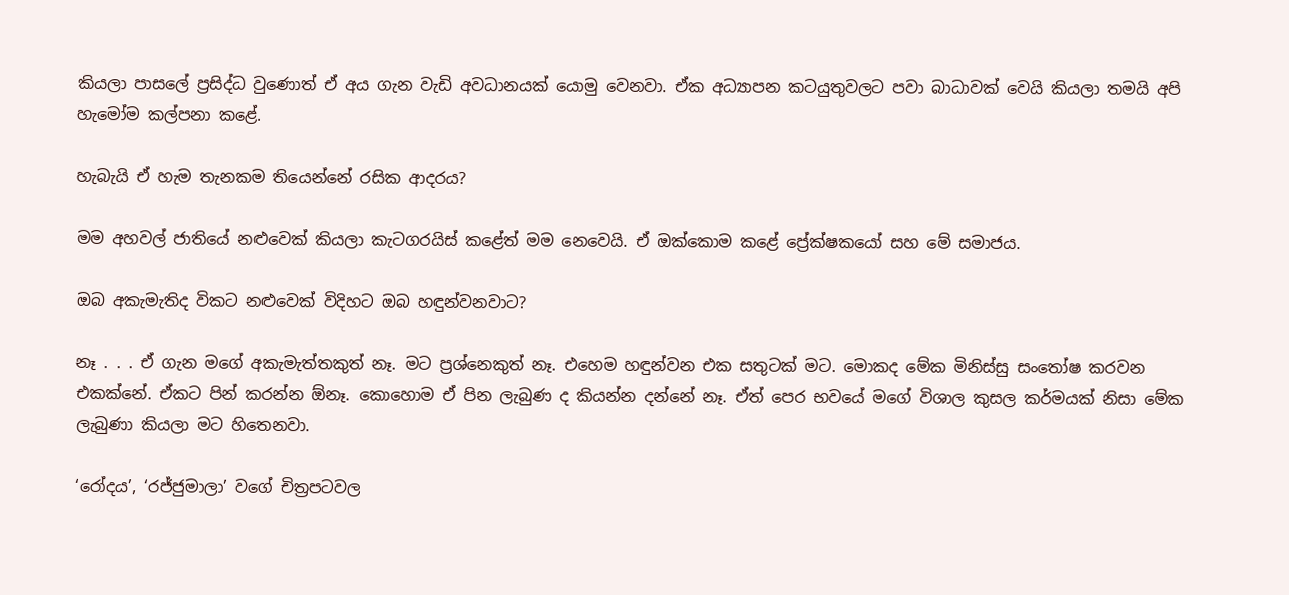කියලා පාසලේ ප්‍රසිද්ධ වුණොත් ඒ අය ගැන වැඩි අවධානයක් යොමු වෙනවා. ඒක අධ්‍යාපන කටයුතුවලට පවා බාධාවක් වෙයි කියලා තමයි අපි හැමෝම කල්පනා කළේ.

හැබැයි ඒ හැම තැනකම තියෙන්නේ රසික ආදරය?

මම අහවල් ජාතියේ නළුවෙක් කියලා කැටගරයිස් කළේත් මම නෙවෙයි. ඒ ඔක්කොම කළේ ප්‍රේක්ෂකයෝ සහ මේ සමාජය.

ඔබ අකැමැතිද විකට නළුවෙක් විදිහට ඔබ හඳුන්වනවාට?

නෑ . . . ඒ ගැන මගේ අකැමැත්තකුත් නෑ. මට ප්‍රශ්නෙකුත් නෑ. එහෙම හඳුන්වන එක සතුටක් මට. මොකද මේක මිනිස්සු සංතෝෂ කරවන එකක්නේ. ඒකට පින් කරන්න ඕනෑ. කොහොම ඒ පින ලැබුණ ද කියන්න දන්නේ නෑ. ඒත් පෙර භවයේ මගේ විශාල කුසල කර්මයක් නිසා මේක ලැබුණා කියලා මට හිතෙනවා.

‘රෝදය’, ‘රජ්ජුමාලා’ වගේ චිත්‍රපටවල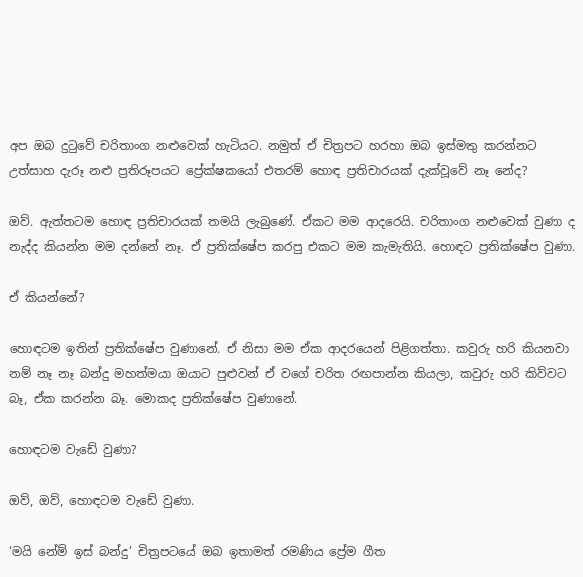අප ඔබ දුටුවේ චරිතාංග නළුවෙක් හැටියට. නමුත් ඒ චිත්‍රපට හරහා ඔබ ඉස්මතු කරන්නට උත්සාහ දැරූ නළු ප්‍රතිරූපයට ප්‍රේක්ෂකයෝ එතරම් හොඳ ප්‍රතිචාරයක් දැක්වූවේ නෑ නේද?

ඔව්. ඇත්තටම හොඳ ප්‍රතිචාරයක් තමයි ලැබුණේ. ඒකට මම ආදරෙයි. චරිතාංග නළුවෙක් වුණා ද නැද්ද කියන්න මම දන්නේ නෑ. ඒ ප්‍රතික්ෂේප කරපු එකට මම කැමැතියි. හොඳට ප්‍රතික්ෂේප වුණා.

ඒ කියන්නේ?

හොඳටම ඉතින් ප්‍රතික්ෂේප වුණානේ. ඒ නිසා මම ඒක ආදරයෙන් පිළිගත්තා. කවුරු හරි කියනවා නම් නෑ නෑ බන්දු මහත්මයා ඔයාට පුළුවන් ඒ වගේ චරිත රඟපාන්න කියලා, කවුරු හරි කිව්වට බෑ, ඒක කරන්න බෑ. මොකද ප්‍රතික්ෂේප වුණානේ.

හොඳටම වැඩේ වුණා?

ඔව්, ඔව්, හොඳටම වැඩේ වුණා.

‘මයි නේම් ඉස් බන්දු’ චිත්‍රපටයේ ඔබ ඉතාමත් රමණිය ප්‍රේම ගීත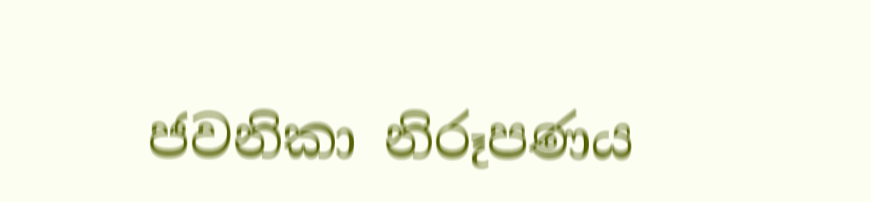ජවනිකා නිරූපණය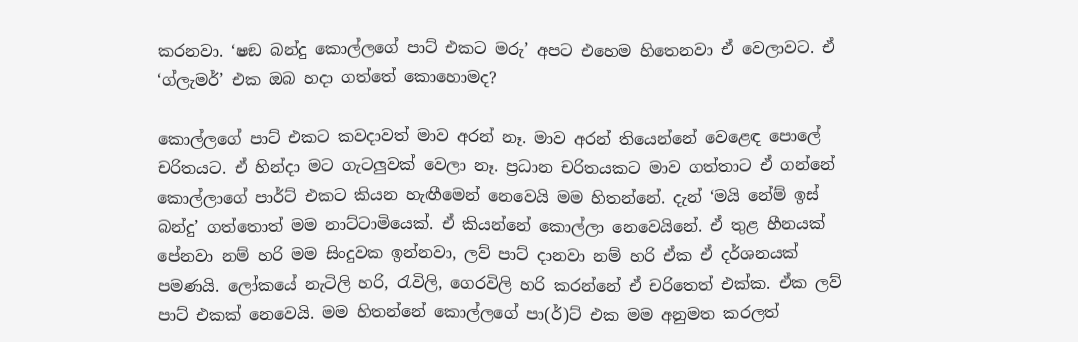කරනවා. ‘ෂඞ බන්දු කොල්ලගේ පාට් එකට මරු’ අපට එහෙම හිතෙනවා ඒ වෙලාවට. ඒ ‘ග්ලැමර්’ එක ඔබ හදා ගත්තේ කොහොමද?

කොල්ලගේ පාට් එකට කවදාවත් මාව අරන් නෑ. මාව අරන් තියෙන්නේ වෙළෙඳ පොලේ චරිතයට. ඒ හින්දා මට ගැටලුවක් වෙලා නෑ. ප්‍රධාන චරිතයකට මාව ගත්තාට ඒ ගන්නේ කොල්ලාගේ පාර්ට් එකට කියන හැඟීමෙන් නෙවෙයි මම හිතන්නේ. දැන් ‘මයි නේම් ඉස් බන්දු’ ගත්තොත් මම නාට්ටාමියෙක්. ඒ කියන්නේ කොල්ලා නෙවෙයිනේ. ඒ තුළ හීනයක් පේනවා නම් හරි මම සිංදුවක ඉන්නවා, ලව් පාට් දානවා නම් හරි ඒක ඒ දර්ශනයක් පමණයි. ලෝකයේ නැටිලි හරි, රැවිලි, ගෙරවිලි හරි කරන්නේ ඒ චරිතෙත් එක්ක. ඒක ලව් පාට් එකක් නෙවෙයි. මම හිතන්නේ කොල්ලගේ පා(ර්)ට් එක මම අනුමත කරලත්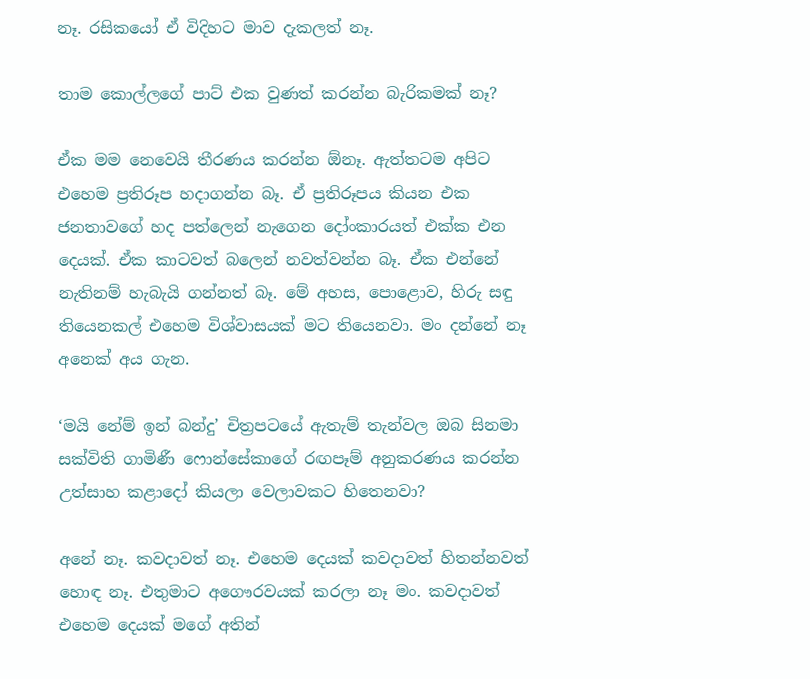නෑ. රසිකයෝ ඒ විදිහට මාව දැකලත් නෑ.

තාම කොල්ලගේ පාට් එක වුණත් කරන්න බැරිකමක් නෑ?

ඒක මම නෙවෙයි තීරණය කරන්න ඕනෑ. ඇත්තටම අපිට එහෙම ප්‍රතිරූප හදාගන්න බෑ. ඒ ප්‍රතිරූපය කියන එක ජනතාවගේ හද පත්ලෙන් නැගෙන දෝංකාරයත් එක්ක එන දෙයක්. ඒක කාටවත් බලෙන් නවත්වන්න බෑ. ඒක එන්නේ නැතිනම් හැබැයි ගන්නත් බෑ. මේ අහස, පොළොව, හිරු සඳු තියෙනකල් එහෙම විශ්වාසයක් මට තියෙනවා. මං දන්නේ නෑ අනෙක් අය ගැන.

‘මයි නේම් ඉන් බන්දු’ චිත්‍රපටයේ ඇතැම් තැන්වල ඔබ සිනමා සක්විති ගාමිණී ෆොන්සේකාගේ රඟපෑම් අනුකරණය කරන්න උත්සාහ කළාදෝ කියලා වෙලාවකට හිතෙනවා?

අනේ නෑ. කවදාවත් නෑ. එහෙම දෙයක් කවදාවත් හිතන්නවත් හොඳ නෑ. එතුමාට අගෞරවයක් කරලා නෑ මං. කවදාවත් එහෙම දෙයක් මගේ අතින්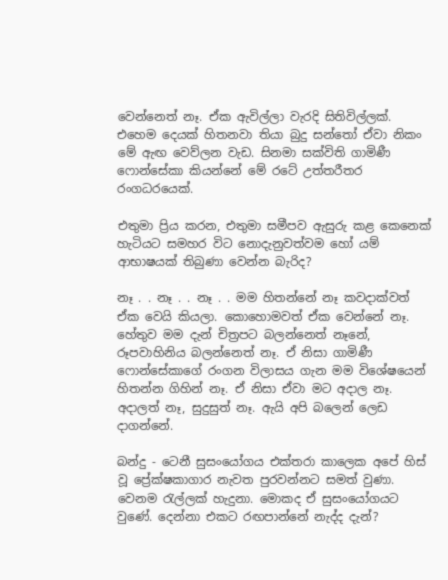වෙන්නෙත් නෑ. ඒක ඇවිල්ලා වැරදි සිතිවිල්ලක්. එහෙම දෙයක් හිතනවා තියා බුදු සන්තෝ ඒවා නිකං මේ ඇඟ වෙව්ලන වැඩ. සිනමා සක්විති ගාමිණී ෆොන්සේකා කියන්නේ මේ රටේ උත්තරීතර රංගධරයෙක්.

එතුමා ප්‍රිය කරන, එතුමා සමීපව ඇසුරු කළ කෙනෙක් හැටියට සමහර විට නොදැනුවත්වම හෝ යම් ආභාෂයක් තිබුණා වෙන්න බැරිද?

නෑ . . නෑ . . නෑ . . මම හිතන්නේ නෑ කවදාක්වත් ඒක වෙයි කියලා. කොහොමවත් ඒක වෙන්නේ නෑ. හේතුව මම දැන් චිත්‍රපට බලන්නෙත් නෑනේ, රූපවාහිනිය බලන්නෙත් නෑ. ඒ නිසා ගාමිණී ෆොන්සේකාගේ රංගන විලාසය ගැන මම විශේෂයෙන් හිතන්න ගිහින් නෑ. ඒ නිසා ඒවා මට අදාල නෑ. අදාලත් නෑ, සුදුසුත් නෑ. ඇයි අපි බලෙන් ලෙඩ දාගන්නේ.

බන්දු - ටෙනී සුසංයෝගය එක්තරා කාලෙක අපේ හිස් වූ ප්‍රේක්ෂකාගාර නැවත පුරවන්නට සමත් වුණා. වෙනම රැල්ලක් හැදුනා. මොකද ඒ සුසංයෝගයට වුණේ. දෙන්නා එකට රඟපාන්නේ නැද්ද දැන්?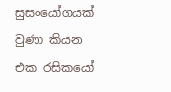සුසංයෝගයක් වුණා කියන එක රසිකයෝ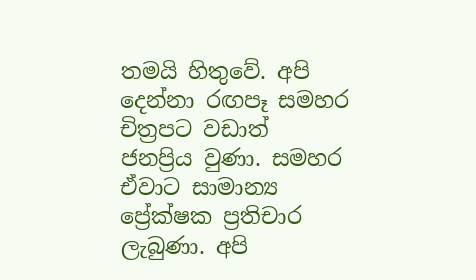තමයි හිතුවේ. අපි දෙන්නා රඟපෑ සමහර චිත්‍රපට වඩාත් ජනප්‍රිය වුණා. සමහර ඒවාට සාමාන්‍ය ප්‍රේක්ෂක ප්‍රතිචාර ලැබුණා. අපි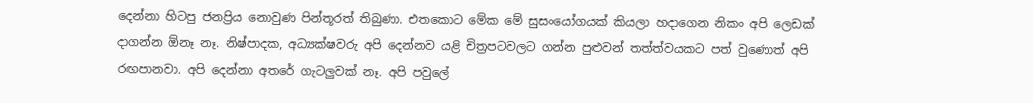දෙන්නා හිටපු ජනප්‍රිය නොවුණ පින්තූරත් තිබුණා. එතකොට මේක මේ සුසංයෝගයක් කියලා හදාගෙන නිකං අපි ලෙඩක් දාගන්න ඕනෑ නෑ. නිෂ්පාදක, අධ්‍යක්ෂවරු අපි දෙන්නව යළි චිත්‍රපටවලට ගන්න පුළුවන් තත්ත්වයකට පත් වුණොත් අපි රඟපානවා. අපි දෙන්නා අතරේ ගැටලුවක් නෑ. අපි පවුලේ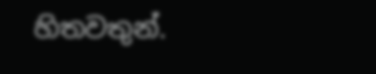හිතවතුන්.